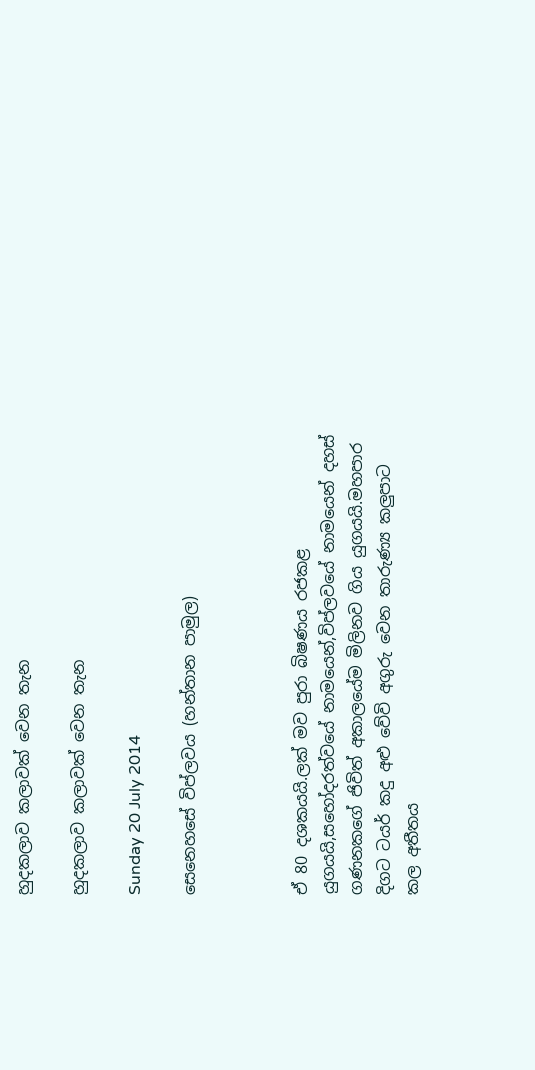හුදකලාව කලාවක් වෙන තැන

හුදකලාව කලාවක් වෙන තැන

Sunday 20 July 2014

සෙනෙහසේ විප්ලවය (හන්තාන පාමුල)



ඒ 80 දශකයයි.ලක් මව පුරා බිෂණය රජකළ යුගයයි,සහෝදරත්වයේ නාමයෙන්,විප්ලවයේ නාමයෙන් දහස් ගණනකගේ ජිවිත් අකාලයේම මිලිනව ගිය යුගයයි.මහපාර දිගට ටයර් කදු අළු වේවි අගුරු වෙන තාරුණ්‍ය කලුපාට කල අතීතය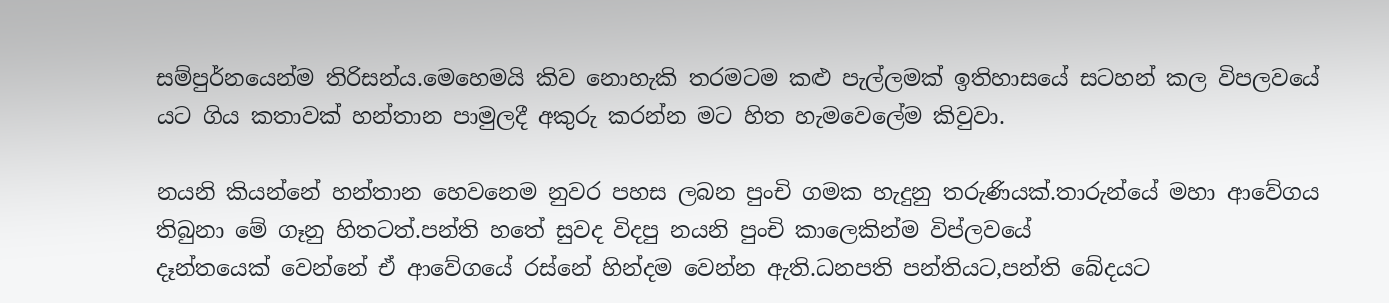සම්පුර්නයෙන්ම තිරිසන්ය.මෙහෙමයි කිව නොහැකි තරමටම කළු පැල්ලමක් ඉතිහාසයේ සටහන් කල විපලවයේ  යට ගිය කතාවක් හන්තාන පාමුලදී අකුරු කරන්න මට හිත හැමවෙලේම කිවුවා.

නයනි කියන්නේ හන්තාන හෙවනෙම නුවර පහස ලබන පුංචි ගමක හැදුනු තරුණියක්.තාරුන්යේ මහා ආවේගය තිබුනා මේ ගෑනු හිතටත්.පන්ති හතේ සුවද විදපු නයනි පුංචි කාලෙකින්ම විප්ලවයේ
දෑන්තයෙක් වෙන්නේ ඒ ආවේගයේ රස්නේ හින්දම වෙන්න ඇති.ධනපති පන්තියට,පන්ති බේදයට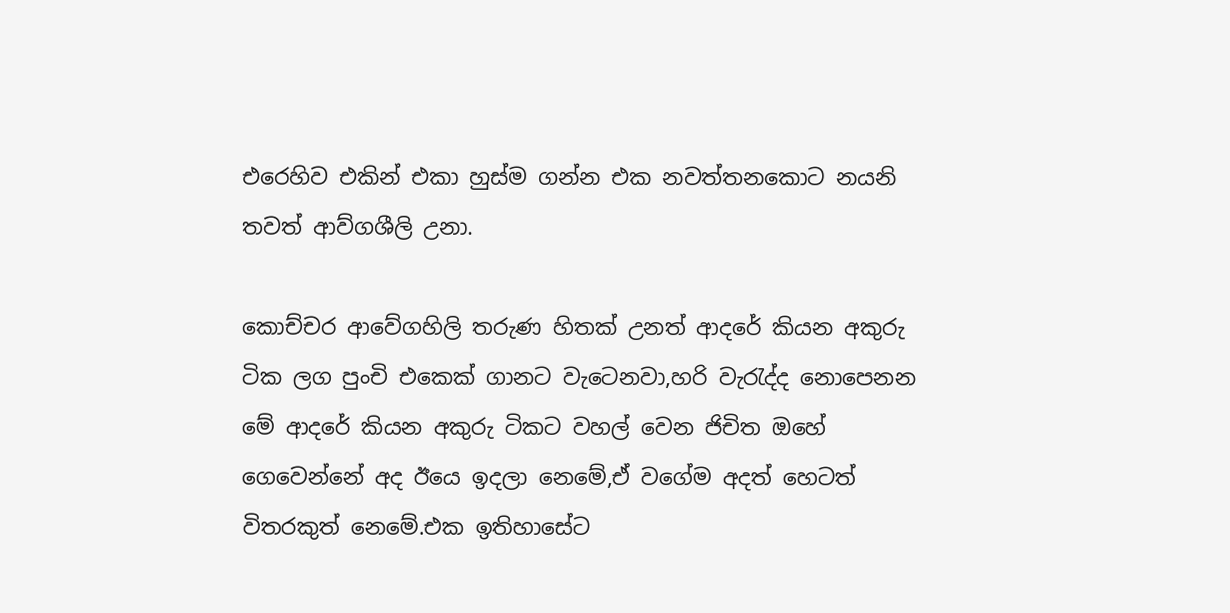එරෙහිව එකින් එකා හුස්ම ගන්න එක නවත්තනකොට නයනි තවත් ආව්ගශීලි උනා.

කොච්චර ආවේගහිලි තරුණ හිතක් උනත් ආදරේ කියන අකුරු ටික ලග පුංචි එකෙක් ගානට වැටෙනවා,හරි වැරැද්ද නොපෙනන මේ ආදරේ කියන අකුරු ටිකට වහල් වෙන ජිචිත ඔහේ ගෙවෙන්නේ අද ඊයෙ ඉදලා නෙමේ,ඒ වගේම අදත් හෙටත් විතරකුත් නෙමේ.එක ඉතිහාසේට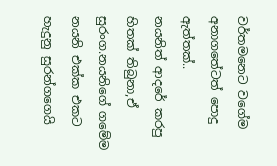වර්තමනෙට වගේම අනාගතේටත් පොදු ඇත්තක්..
නයනිත් ආදරේ කරපු හිතක් තිබුනා,ඒ සුරංග.නයනිගේ ගමේම නයනි එක්ක එකට හැදුනු සුරන්ගගෙයි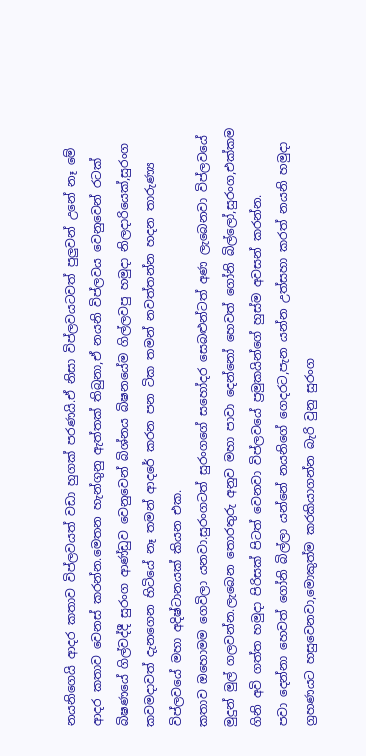නයනිගෙයි ආදර කතාව විප්ලවයත් වඩා හුගක් පරණයි.ඒ නිසා විප්ලවයටවත් පුලුවන් උනේ නෑ මේ ආදර කතාව වෙනස් කරන්න.මෙතන හැන්ගුනු ඇත්තක් තිබුනා,ඒ නයනි විප්ලවය වෙනුවෙන් රටක් බිෂණයේ ගිල්වද්දී සුරංග ආණ්ඩුව වෙනුවෙන් බිශ්නය බිෂනයේම ගිල්ලවපු හමුදා නිලදාරියෙක්,සුරංග කවමදාවත් දැනගෙන හිටියේ නෑ තමන් ආදරේ කරන පන ටික තමන් නවත්තන්න හදන තාරුණ්‍ය විප්ලවයේ මහා අදිෂ්ටානයක් කියන එක.
කතාව ඔහොමම ගෙවිලා යනවා.සුරංගටත් සුරංගගේ සහෝදර සෙබළුන්ටත් අණ ලැබෙනවා විප්ලවයේ මුදුන් මුල් ගලවන්න.ලැබෙන තොරතුරු අනුව මහා පාවා දෙන්නෝ හෙවත් ගෝනි බිල්ලෝ,සුරංග,එක්කම ගිනි අවි ගත්ත හමුදා පිරිසක් පිටත් වෙනවා විප්ලවයේ ප්‍රමුකයින්ගේ හුස්ම අවසන් කරන්න.
පවා දෙන්නා හෙවත් ගෝනි බිල්ලා යන්නේ නයනිගේ ගෙදරට,පැන යන්න උත්සහා කරත් නයනි හමුදා ග්‍රහණයට හසුවෙනවා,මොකුත්ම කරකියාගන්න බැරි වුනු සුරංග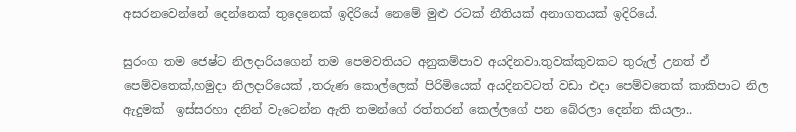අසරනවෙන්නේ දෙන්නෙක් තුදෙනෙක් ඉදිරියේ නෙමේ මුළු රටක් නීතියක් අනාගතයක් ඉදිරියේ.

සුරංග තම ජෙෂ්ට නිලදාරියගෙන් තම පෙමවතියට අනුකම්පාව අයදිනවා.තුවක්කුවකට තුරුල් උනත් ඒ පෙම්වතෙක්,හමුදා නිලදාරියෙක් ,තරුණ කොල්ලෙක් පිරිමියෙක් අයදිනවටත් වඩා එදා පෙම්වතෙක් කාකිපාට නිල ඇදුමක්  ඉස්සරහා දනින් වැටෙන්න ඇති තමන්ගේ රත්තරන් කෙල්ලගේ පන බේරලා දෙන්න කියලා..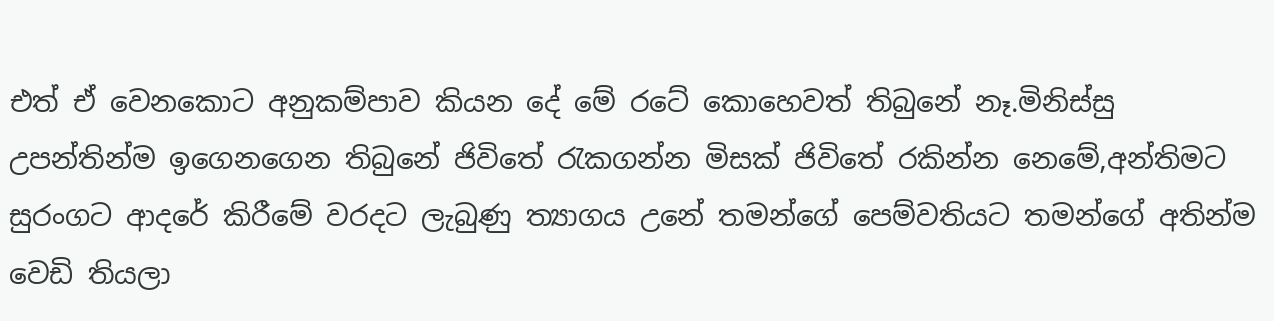එත් ඒ වෙනකොට අනුකම්පාව කියන දේ මේ රටේ කොහෙවත් තිබුනේ නෑ.මිනිස්සු උපන්තින්ම ඉගෙනගෙන තිබුනේ ජිවිතේ රැකගන්න මිසක් ජිවිතේ රකින්න නෙමේ,අන්තිමට සුරංගට ආදරේ කිරීමේ වරදට ලැබුණු ත්‍යාගය උනේ තමන්ගේ පෙම්වතියට තමන්ගේ අතින්ම වෙඩි තියලා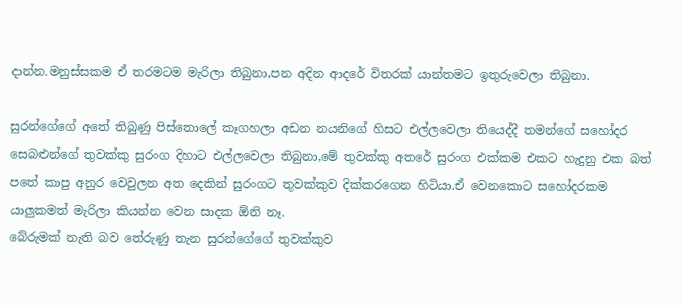දාන්න.මනුස්සකම ඒ තරමටම මැරිලා තිබුනා,පන අදින ආදරේ විතරක් යාන්තමට ඉතුරුවෙලා තිබුනා.

සුරන්ගේගේ අතේ තිබුණු පිස්තොලේ කෑගහලා අඩන නයනිගේ හිසට එල්ලවෙලා තියෙද්දී තමන්ගේ සහෝදර සෙබළුන්ගේ තුවක්කු සුරංග දිහාට එල්ලවෙලා තිබුනා,මේ තුවක්කු අතරේ සුරංග එක්කම එකට හැදුනු එක බත් පතේ කාපු අනුර වෙවුලන අත දෙකින් සුරංගට තුවක්කුව දික්කරගෙන හිටියා.ඒ වෙනකොට සහෝදරකම යාලුකමත් මැරිලා කියන්න වෙන සාදක ඕනි නෑ.
බේරුමක් නැති බව තේරුණු තැන සුරන්ගේගේ තුවක්කුව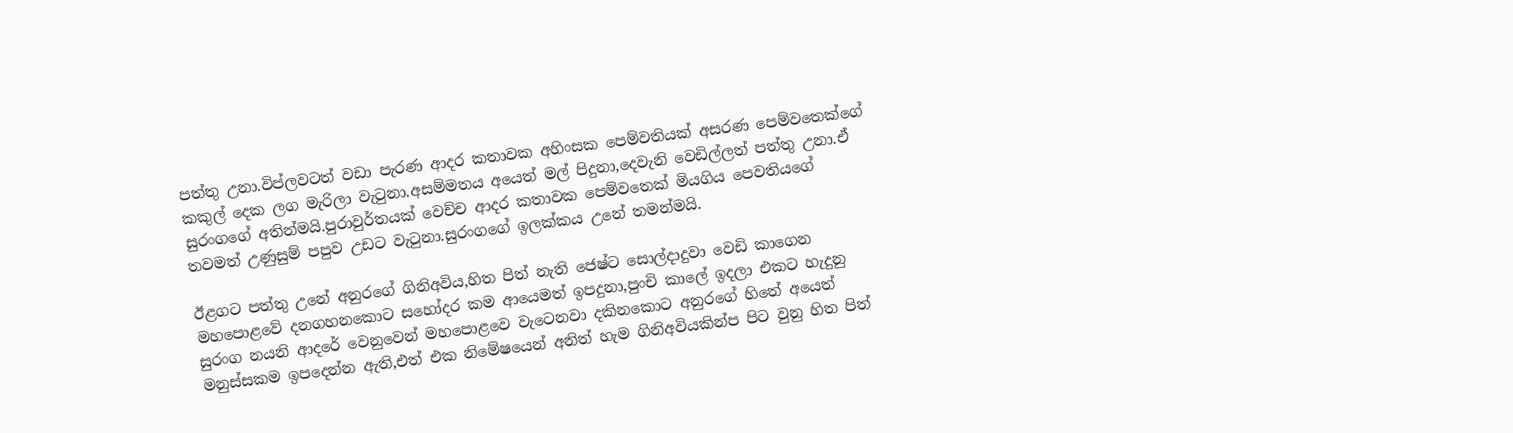පත්තු උනා.විප්ලවටත් වඩා පැරණ ආදර කතාවක අහිංසක පෙම්වතියක් අසරණ පෙම්වතෙක්ගේ කකුල් දෙක ලග මැරිලා වැටුනා.අසම්මතය අයෙත් මල් පිදුනා,දෙවැනි වෙඩිල්ලත් පත්තු උනා.ඒ සුරංගගේ අතින්මයි.පුරාවුර්තයක් වෙච්ච ආදර කතාවක පෙම්වතෙක් මියගිය පෙවතියගේ තවමත් උණුසුම් පපුව උඩට වැටුනා.සුරංගගේ ඉලක්කය උනේ තමන්මයි.

ඊළගට පත්තු උනේ අනුරගේ ගිනිඅවිය,හිත පිත් නැති ජෙෂ්ට සොල්දාදුවා වෙඩි කාගෙන මහපොළවේ දනගහනකොට සහෝදර කම ආයෙමත් ඉපදුනා,පුංචි කාලේ ඉදලා එකට හැදුනු සුරංග නයනි ආදරේ වෙනුවෙන් මහපොළවෙ වැටෙනවා දකිනකොට අනුරගේ හිතේ අයෙත් මනුස්සකම ඉපදෙන්න ඇති,එත් එක නිමේෂයෙන් අනිත් හැම ගිනිඅවියකින්ප පිට වුනු හිත පිත්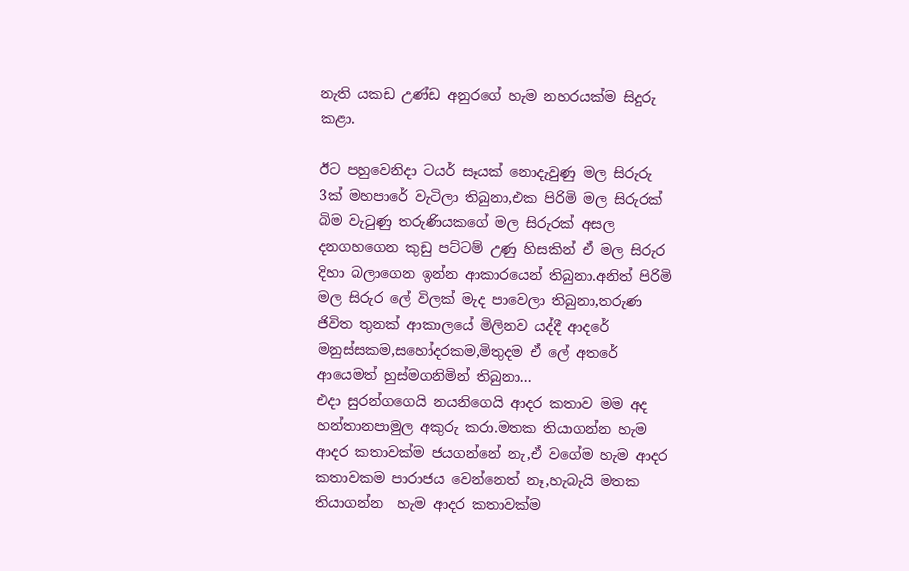නැති යකඩ උණ්ඩ අනුරගේ හැම නහරයක්ම සිදුරු කළා.

ඊට පහුවෙනිදා ටයර් සෑයක් නොදැවුණු මල සිරුරු 3ක් මහපාරේ වැටිලා තිබුනා,එක පිරිමි මල සිරුරක් බිම වැටුණු තරුණියකගේ මල සිරුරක් අසල දනගහගෙන කුඩු පට්ටම් උණු හිසකින් ඒ මල සිරුර දිහා බලාගෙන ඉන්න ආකාරයෙන් තිබුනා.අනිත් පිරිමි මල සිරුර ලේ විලක් මැද පාවෙලා තිබුනා,තරුණ ජිවිත තුනක් ආකාලයේ මිලිනව යද්දී ආදරේ මනුස්සකම,සහෝදරකම,මිතුදම ඒ ලේ අතරේ ආයෙමත් හුස්මගනිමින් තිබුනා...
එදා සුරන්ගගෙයි නයනිගෙයි ආදර කතාව මම අද හන්තානපාමුල අකුරු කරා.මතක තියාගන්න හැම ආදර කතාවක්ම ජයගන්නේ නැ,ඒ වගේම හැම ආදර කතාවකම පාරාජය වෙන්නෙත් නෑ,හැබැයි මතක තියාගන්න  හැම ආදර කතාවක්ම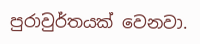පුරාවුර්තයක් වෙනවා.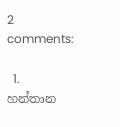2 comments:

  1. හන්තාන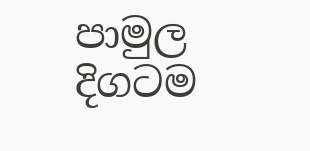පාමුල දිගටම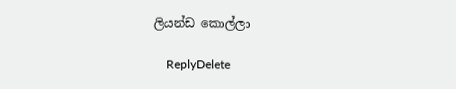ලියන්ඩ කොල්ලා

    ReplyDelete